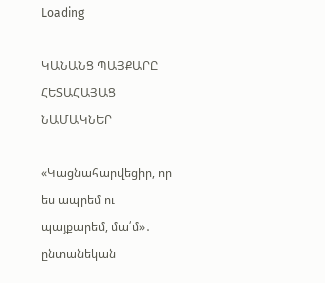Loading

ԿԱՆԱՆՑ ՊԱՅՔԱՐԸ ՀԵՏԱՀԱՅԱՑ ՆԱՄԱԿՆԵՐ

«Կացնահարվեցիր, որ ես ապրեմ ու պայքարեմ, մա՛մ»․ ընտանեկան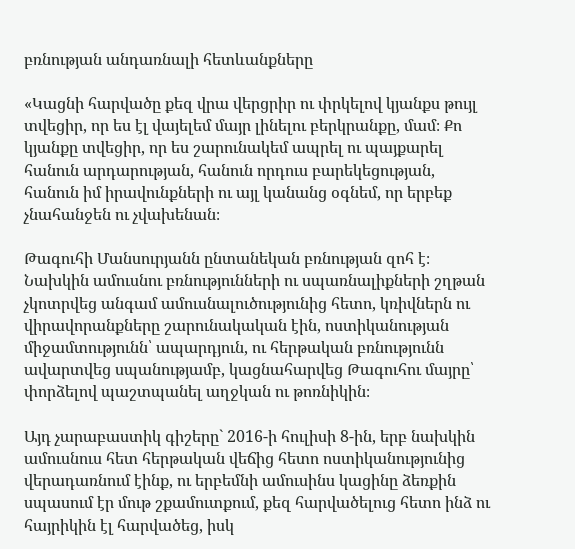բռնության անդառնալի հետևանքները

«Կացնի հարվածը քեզ վրա վերցրիր ու փրկելով կյանքս թույլ տվեցիր, որ ես էլ վայելեմ մայր լինելու բերկրանքը, մամ։ Քո կյանքը տվեցիր, որ ես շարունակեմ ապրել ու պայքարել հանուն արդարության, հանուն որդուս բարեկեցության, հանուն իմ իրավունքների ու այլ կանանց օգնեմ, որ երբեք չնահանջեն ու չվախենան։

Թագուհի Մանսուրյանն ընտանեկան բռնության զոհ է։ Նախկին ամուսնու բռնությունների ու սպառնալիքների շղթան չկոտրվեց անգամ ամուսնալուծությունից հետո, կռիվներն ու վիրավորանքները շարունակական էին, ոստիկանության միջամտությունն՝ ապարդյուն, ու հերթական բռնությունն ավարտվեց սպանությամբ, կացնահարվեց Թագուհու մայրը՝ փորձելով պաշտպանել աղջկան ու թոռնիկին։

Այդ չարաբաստիկ գիշերը` 2016-ի հուլիսի 8-ին, երբ նախկին ամուսնուս հետ հերթական վեճից հետո ոստիկանությունից վերադառնում էինք, ու երբեմնի ամուսինս կացինը ձեռքին սպասում էր մութ շքամուտքում, քեզ հարվածելուց հետո ինձ ու հայրիկին էլ հարվածեց, իսկ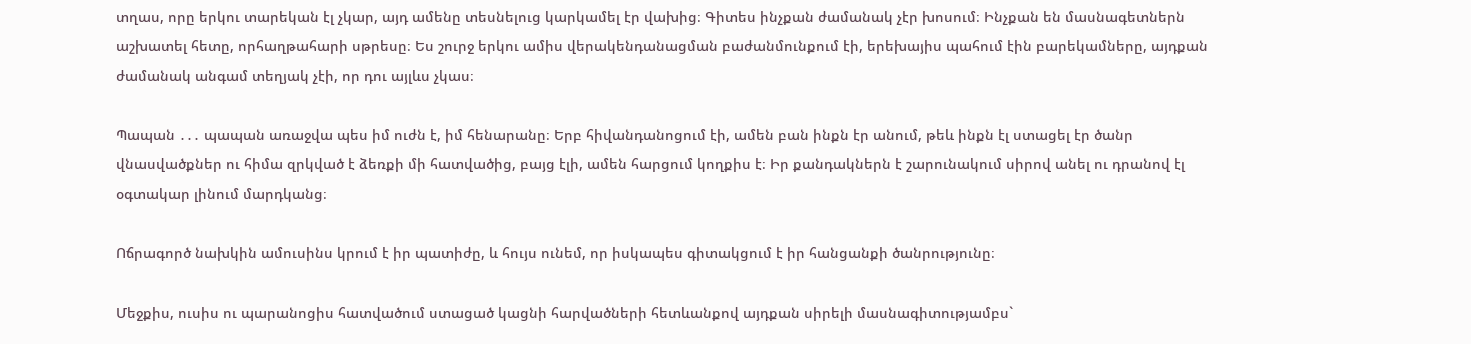տղաս, որը երկու տարեկան էլ չկար, այդ ամենը տեսնելուց կարկամել էր վախից։ Գիտես ինչքան ժամանակ չէր խոսում։ Ինչքան են մասնագետներն աշխատել հետը, որհաղթահարի սթրեսը։ Ես շուրջ երկու ամիս վերակենդանացման բաժանմունքում էի, երեխայիս պահում էին բարեկամները, այդքան ժամանակ անգամ տեղյակ չէի, որ դու այլևս չկաս։

Պապան ․․․ պապան առաջվա պես իմ ուժն է, իմ հենարանը։ Երբ հիվանդանոցում էի, ամեն բան ինքն էր անում, թեև ինքն էլ ստացել էր ծանր վնասվածքներ ու հիմա զրկված է ձեռքի մի հատվածից, բայց էլի, ամեն հարցում կողքիս է։ Իր քանդակներն է շարունակում սիրով անել ու դրանով էլ օգտակար լինում մարդկանց։

Ոճրագործ նախկին ամուսինս կրում է իր պատիժը, և հույս ունեմ, որ իսկապես գիտակցում է իր հանցանքի ծանրությունը։

Մեջքիս, ուսիս ու պարանոցիս հատվածում ստացած կացնի հարվածների հետևանքով այդքան սիրելի մասնագիտությամբս`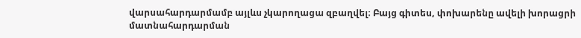վարսահարդարմամբ այլևս չկարողացա զբաղվել։ Բայց գիտես, փոխարենը ավելի խորացրի մատնահարդարման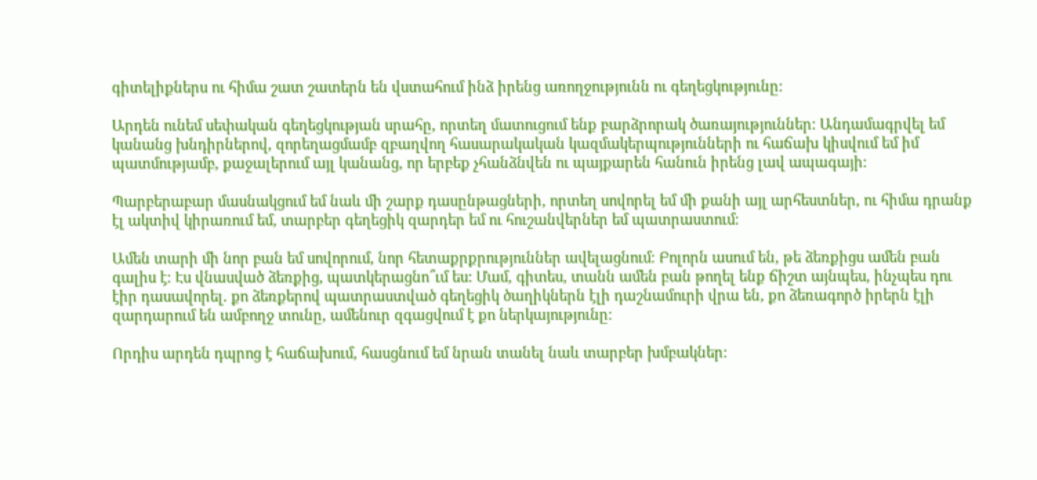գիտելիքներս ու հիմա շատ շատերն են վստահում ինձ իրենց առողջությունն ու գեղեցկությունը։

Արդեն ունեմ սեփական գեղեցկության սրահը, որտեղ մատուցում ենք բարձրորակ ծառայություններ։ Անդամագրվել եմ կանանց խնդիրներով, զորեղացմամբ զբաղվող հասարակական կազմակերպությունների ու հաճախ կիսվում եմ իմ պատմությամբ, քաջալերում այլ կանանց, որ երբեք չհանձնվեն ու պայքարեն հանուն իրենց լավ ապագայի։

Պարբերաբար մասնակցում եմ նաև մի շարք դասընթացների, որտեղ սովորել եմ մի քանի այլ արհեստներ, ու հիմա դրանք էլ ակտիվ կիրառում եմ, տարբեր գեղեցիկ զարդեր եմ ու հուշանվերներ եմ պատրաստում։

Ամեն տարի մի նոր բան եմ սովորում, նոր հետաքրքրություններ ավելացնում։ Բոլորն ասում են, թե ձեռքիցս ամեն բան գալիս է։ Էս վնասված ձեռքից, պատկերացնո՞ւմ ես: Մամ, գիտես, տանն ամեն բան թողել ենք ճիշտ այնպես, ինչպես դու էիր դասավորել. քո ձեռքերով պատրաստված գեղեցիկ ծաղիկներն էլի դաշնամուրի վրա են, քո ձեռագործ իրերն էլի զարդարում են ամբողջ տունը, ամենուր զգացվում է քո ներկայությունը։

Որդիս արդեն դպրոց է հաճախում, հասցնում եմ նրան տանել նաև տարբեր խմբակներ։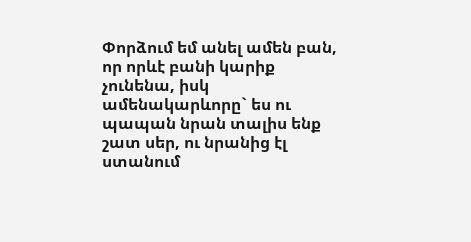Փորձում եմ անել ամեն բան, որ որևէ բանի կարիք չունենա, իսկ ամենակարևորը` ես ու պապան նրան տալիս ենք շատ սեր, ու նրանից էլ ստանում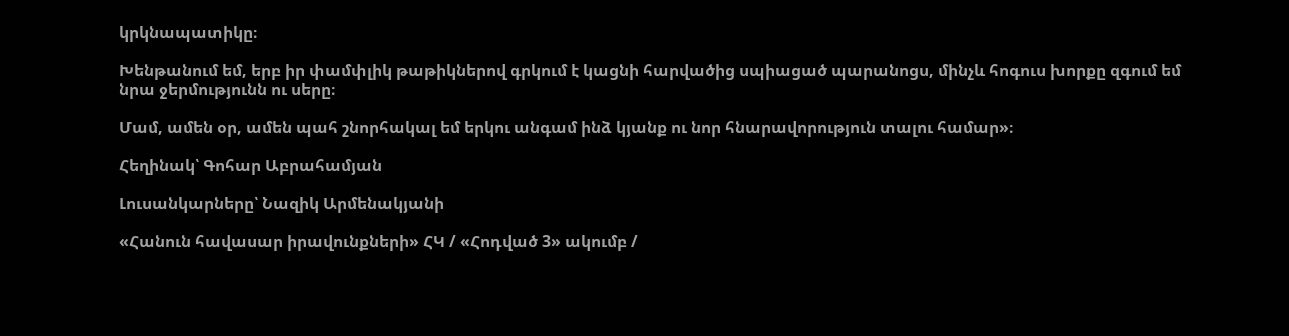կրկնապատիկը։

Խենթանում եմ, երբ իր փամփլիկ թաթիկներով գրկում է կացնի հարվածից սպիացած պարանոցս, մինչև հոգուս խորքը զգում եմ նրա ջերմությունն ու սերը։

Մամ, ամեն օր, ամեն պահ շնորհակալ եմ երկու անգամ ինձ կյանք ու նոր հնարավորություն տալու համար»։

Հեղինակ՝ Գոհար Աբրահամյան

Լուսանկարները՝ Նազիկ Արմենակյանի

«Հանուն հավասար իրավունքների» ՀԿ / «Հոդված 3» ակումբ /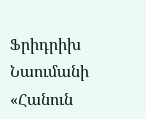Ֆրիդրիխ Նաումանի «Հանուն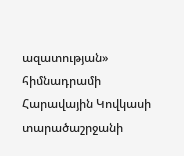ազատության» հիմնադրամի Հարավային Կովկասի տարածաշրջանի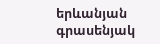երևանյան գրասենյակ